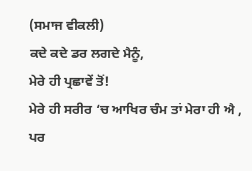(ਸਮਾਜ ਵੀਕਲੀ)
ਕਦੇ ਕਦੇ ਡਰ ਲਗਦੇ ਮੈਨੂੰ,
ਮੇਰੇ ਹੀ ਪ੍ਰਛਾਵੇਂ ਤੋਂ!
ਮੇਰੇ ਹੀ ਸਰੀਰ ‘ਚ ਆਖਿਰ ਚੰਮ ਤਾਂ ਮੇਰਾ ਹੀ ਐ ,
ਪਰ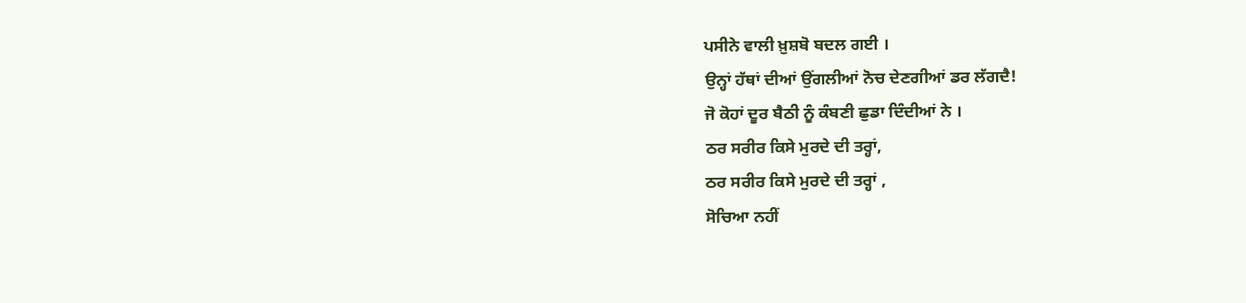ਪਸੀਨੇ ਵਾਲੀ ਖ਼ੁਸ਼ਬੋ ਬਦਲ ਗਈ ।
ਉਨ੍ਹਾਂ ਹੱਥਾਂ ਦੀਆਂ ਉਂਗਲੀਆਂ ਨੋਚ ਦੇਣਗੀਆਂ ਡਰ ਲੱਗਦੈ!
ਜੋ ਕੋਹਾਂ ਦੂਰ ਬੈਠੀ ਨੂੰ ਕੰਬਣੀ ਛੁਡਾ ਦਿੰਦੀਆਂ ਨੇ ।
ਠਰ ਸਰੀਰ ਕਿਸੇ ਮੁਰਦੇ ਦੀ ਤਰ੍ਹਾਂ,
ਠਰ ਸਰੀਰ ਕਿਸੇ ਮੁਰਦੇ ਦੀ ਤਰ੍ਹਾਂ ,
ਸੋਚਿਆ ਨਹੀਂ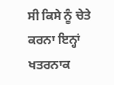ਸੀ ਕਿਸੇ ਨੂੰ ਚੇਤੇ ਕਰਨਾ ਇਨ੍ਹਾਂ ਖਤਰਨਾਕ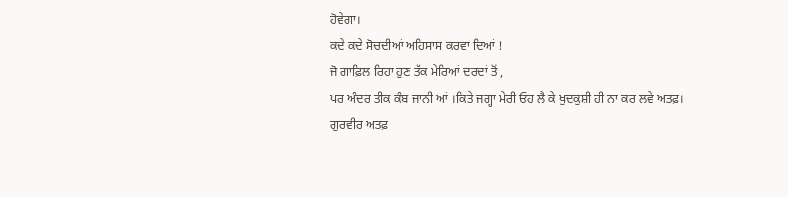ਹੋਵੇਗਾ।
ਕਦੇ ਕਦੇ ਸੋਚਦੀਆਂ ਅਹਿਸਾਸ ਕਰਵਾ ਦਿਆਂ !
ਜੋ ਗਾਫ਼ਿਲ ਰਿਹਾ ਹੁਣ ਤੱਕ ਮੇਰਿਆਂ ਦਰਦਾਂ ਤੋਂ ,
ਪਰ ਅੰਦਰ ਤੀਕ ਕੰਬ ਜਾਨੀ ਆਂ ।ਕਿਤੇ ਜਗ੍ਹਾ ਮੇਰੀ ਓਹ ਲੈ ਕੇ ਖੁਦਕੁਸ਼ੀ ਹੀ ਨਾ ਕਰ ਲਵੇ ਅਤਫ਼।
ਗੁਰਵੀਰ ਅਤਫ਼